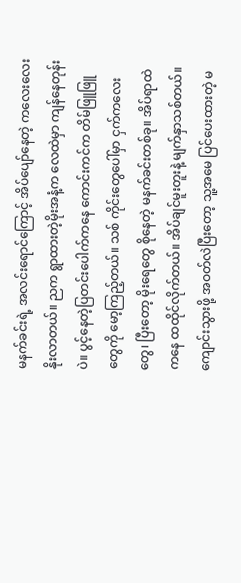မနက်ခင်းရဲ့ အလင်းရောင်ကြောင့် အိပ်ပျော်နေတဲ့ ကလေးလေး နိုးလာတယ်။ ညက ရွာထားတဲ့မိုးအနံ့က လေထဲမှာ ကျန်နေတုန်းပဲ။ ပွင့်နေတဲ့ပြတင်းပေါက်ကနေ ကောင်းကင်က တိမ်ဖြူဖြူတွေကို မော့ကြည့်တယ်။ သစ် ကိုင်းတွေပေါ်မှာ ငှက်ကလေးတွေ၊ ပြီးတော့ မိုးရေတွေ စိုနေတဲ့ မနက်ခင်းတစ်ခု။ အိပ်ရာထဲကနေ ထထိုင်လိုက်တယ်။ အိပ်ချင်မူးတူးနဲ့ မျက်နှာသစ်တယ်။ ကျောင်းသွားဖို့ အဝတ်လဲပြီးတော့ သူ့အမေ ပြင်ပေးထားတဲ့ မ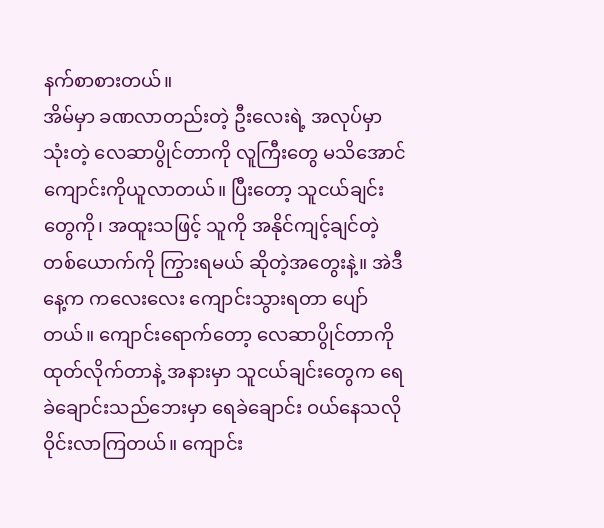နက်စာစားတယ်။
အိမ်မှာ ခဏလာတည်းတဲ့ ဦးလေးရဲ့ အလုပ်မှာသုံးတဲ့ လေဆာပွိုင်တာကို လူကြီးတွေ မသိအောင် ကျောင်းကိုယူလာတယ်။ ပြီးတော့ သူငယ်ချင်းတွေကို၊ အထူးသဖြင့် သူကို အနိုင်ကျင့်ချင်တဲ့တစ်ယောက်ကို ကြွားရမယ် ဆိုတဲ့အတွေးနဲ့။ အဲဒီနေ့က ကလေးလေး ကျောင်းသွားရတာ ပျော်တယ်။ ကျောင်းရောက်တော့ လေဆာပွိုင်တာကို ထုတ်လိုက်တာနဲ့ အနားမှာ သူငယ်ချင်းတွေက ရေခဲချောင်းသည်ဘေးမှာ ရေခဲချောင်း ဝယ်နေသလို ဝိုင်းလာကြတယ်။ ကျောင်း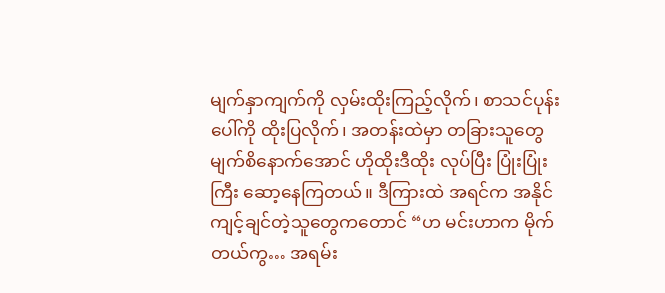မျက်နှာကျက်ကို လှမ်းထိုးကြည့်လိုက်၊ စာသင်ပုန်းပေါ်ကို ထိုးပြလိုက်၊ အတန်းထဲမှာ တခြားသူတွေ မျက်စိနောက်အောင် ဟိုထိုးဒီထိုး လုပ်ပြီး ပြုံးပြုံးကြီး ဆော့နေကြတယ်။ ဒီကြားထဲ အရင်က အနိုင်ကျင့်ချင်တဲ့သူတွေကတောင် “ဟ မင်းဟာက မိုက်တယ်ကွ… အရမ်း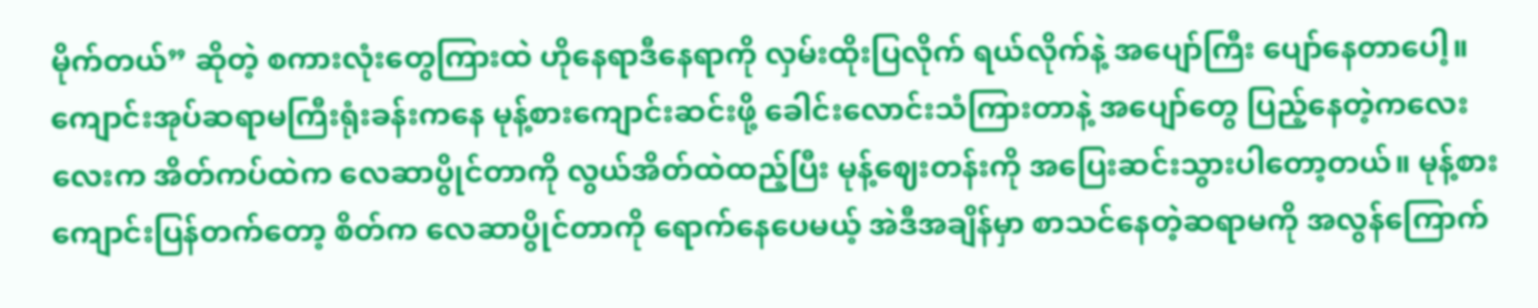မိုက်တယ်” ဆိုတဲ့ စကားလုံးတွေကြားထဲ ဟိုနေရာဒီနေရာကို လှမ်းထိုးပြလိုက် ရယ်လိုက်နဲ့ အပျော်ကြီး ပျော်နေတာပေါ့။
ကျောင်းအုပ်ဆရာမကြီးရုံးခန်းကနေ မုန့်စားကျောင်းဆင်းဖို့ ခေါင်းလောင်းသံကြားတာနဲ့ အပျော်တွေ ပြည့်နေတဲ့ကလေးလေးက အိတ်ကပ်ထဲက လေဆာပွိုင်တာကို လွယ်အိတ်ထဲထည့်ပြီး မုန့်ဈေးတန်းကို အပြေးဆင်းသွားပါတော့တယ်။ မုန့်စားကျောင်းပြန်တက်တော့ စိတ်က လေဆာပွိုင်တာကို ရောက်နေပေမယ့် အဲဒီအချိန်မှာ စာသင်နေတဲ့ဆရာမကို အလွန်ကြောက်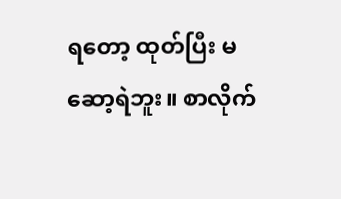ရတော့ ထုတ်ပြီး မဆော့ရဲဘူး။ စာလိုက်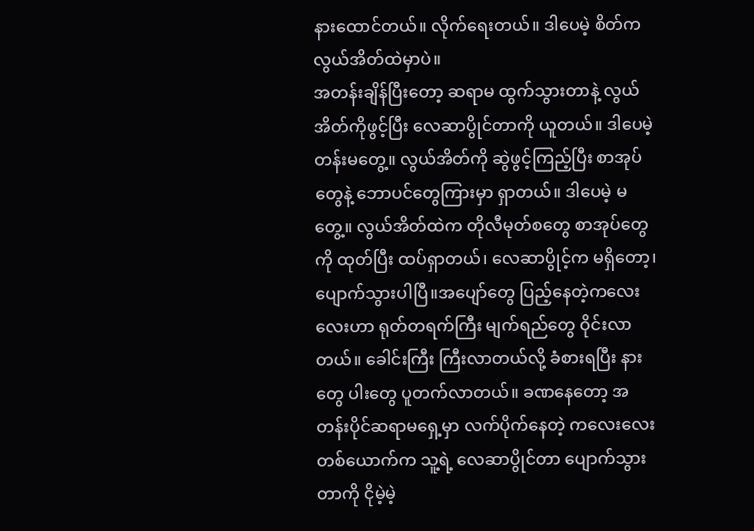နားထောင်တယ်။ လိုက်ရေးတယ်။ ဒါပေမဲ့ စိတ်က လွယ်အိတ်ထဲမှာပဲ။
အတန်းချိန်ပြီးတော့ ဆရာမ ထွက်သွားတာနဲ့ လွယ်အိတ်ကိုဖွင့်ပြီး လေဆာပွိုင်တာကို ယူတယ်။ ဒါပေမဲ့ တန်းမတွေ့။ လွယ်အိတ်ကို ဆွဲဖွင့်ကြည့်ပြီး စာအုပ်တွေနဲ့ ဘောပင်တွေကြားမှာ ရှာတယ်။ ဒါပေမဲ့ မတွေ့။ လွယ်အိတ်ထဲက တိုလီမုတ်စတွေ စာအုပ်တွေကို ထုတ်ပြီး ထပ်ရှာတယ်၊ လေဆာပွိုင့်က မရှိတော့၊ ပျောက်သွားပါပြီ။အပျော်တွေ ပြည့်နေတဲ့ကလေးလေးဟာ ရုတ်တရက်ကြီး မျက်ရည်တွေ ဝိုင်းလာတယ်။ ခေါင်းကြီး ကြီးလာတယ်လို့ ခံစားရပြီး နားတွေ ပါးတွေ ပူတက်လာတယ်။ ခဏနေတော့ အတန်းပိုင်ဆရာမရှေ့မှာ လက်ပိုက်နေတဲ့ ကလေးလေးတစ်ယောက်က သူ့ရဲ့ လေဆာပွိုင်တာ ပျောက်သွားတာကို ငိုမဲ့မဲ့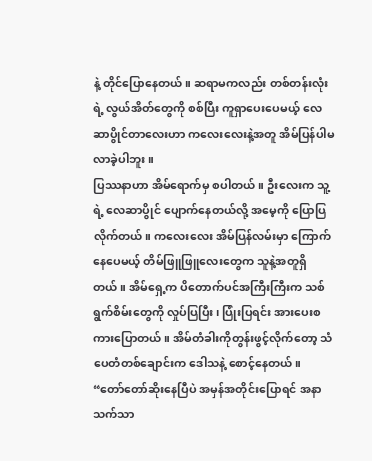နဲ့ တိုင်ပြောနေတယ်။ ဆရာမကလည်း တစ်တန်းလုံးရဲ့ လွယ်အိတ်တွေကို စစ်ပြီး ကူရှာပေးပေမယ့် လေဆာပွိုင်တာလေးဟာ ကလေးလေးနဲ့အတူ အိမ်ပြန်ပါမလာခဲ့ပါဘူး။
ပြဿနာဟာ အိမ်ရောက်မှ စပါတယ်။ ဦးလေးက သူ့ရဲ့ လေဆာပွိုင် ပျောက်နေတယ်လို့ အမေ့ကို ပြောပြလိုက်တယ်။ ကလေးလေး အိမ်ပြန်လမ်းမှာ ကြောက်နေပေမယ့် တိမ်ဖြူဖြူလေးတွေက သူနဲ့အတူရှိတယ်။ အိမ်ရှေ့က ပိတောက်ပင်အကြီးကြီးက သစ်ရွက်စိမ်းတွေကို လှုပ်ပြပြီး၊ ပြုံးပြရင်း အားပေးစကားပြောတယ်။ အိမ်တံခါးကိုတွန်းဖွင့်လိုက်တော့ သံပေတံတစ်ချောင်းက ဒေါသနဲ့ စောင့်နေတယ်။
“တော်တော်ဆိုးနေပြီပဲ အမှန်အတိုင်းပြောရင် အနာသက်သာ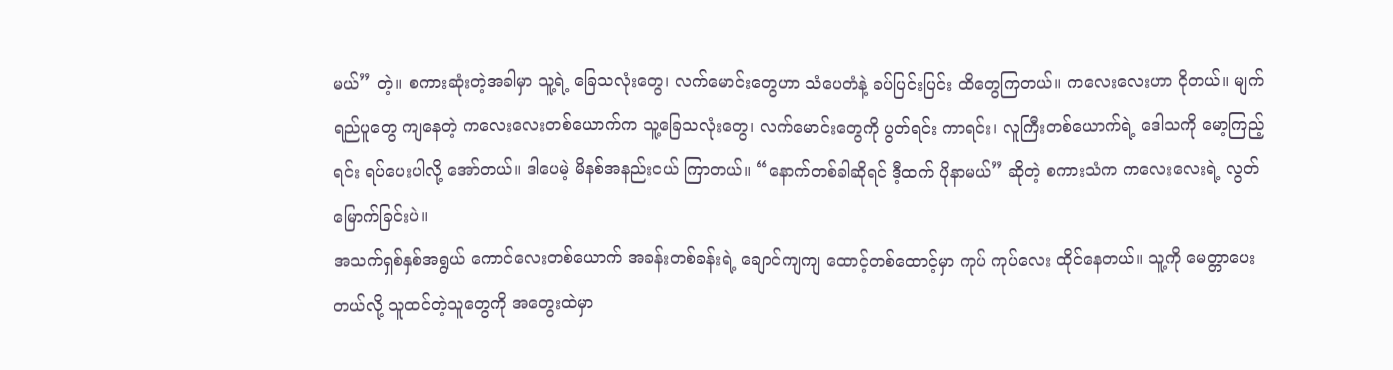မယ်” တဲ့။ စကားဆုံးတဲ့အခါမှာ သူ့ရဲ့ ခြေသလုံးတွေ၊ လက်မောင်းတွေဟာ သံပေတံနဲ့ ခပ်ပြင်းပြင်း ထိတွေကြတယ်။ ကလေးလေးဟာ ငိုတယ်။ မျက်ရည်ပူတွေ ကျနေတဲ့ ကလေးလေးတစ်ယောက်က သူ့ခြေသလုံးတွေ၊ လက်မောင်းတွေကို ပွတ်ရင်း ကာရင်း၊ လူကြီးတစ်ယောက်ရဲ့ ဒေါသကို မော့ကြည့်ရင်း ရပ်ပေးပါလို့ အော်တယ်။ ဒါပေမဲ့ မိနစ်အနည်းငယ် ကြာတယ်။ “နောက်တစ်ခါဆိုရင် ဒီ့ထက် ပိုနာမယ်” ဆိုတဲ့ စကားသံက ကလေးလေးရဲ့ လွတ်မြောက်ခြင်းပဲ။
အသက်ရှစ်နှစ်အရွယ် ကောင်လေးတစ်ယောက် အခန်းတစ်ခန်းရဲ့ ချောင်ကျကျ ထောင့်တစ်ထောင့်မှာ ကုပ် ကုပ်လေး ထိုင်နေတယ်။ သူ့ကို မေတ္တာပေးတယ်လို့ သူထင်တဲ့သူတွေကို အတွေးထဲမှာ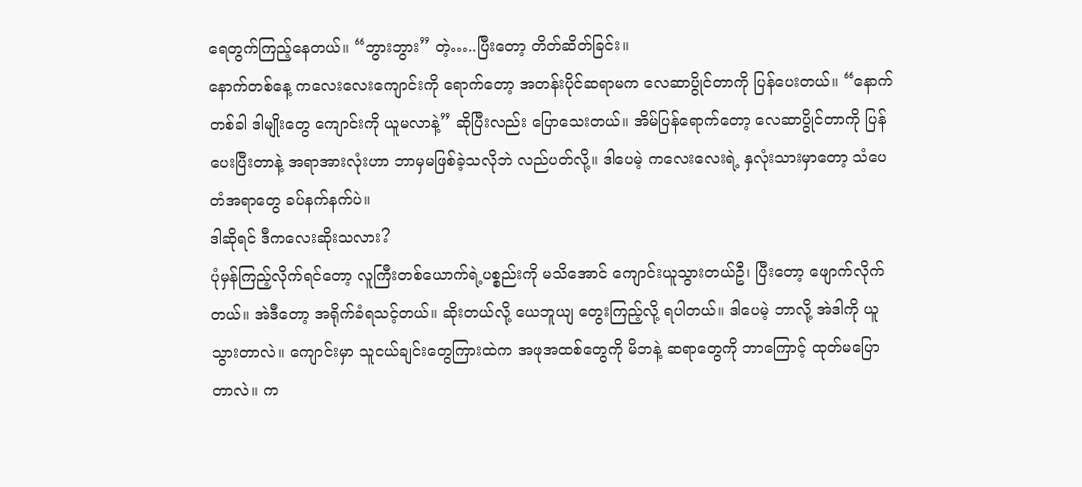ရေတွက်ကြည့်နေတယ်။ “ဘွားဘွား” တဲ့…..ပြီးတော့ တိတ်ဆိတ်ခြင်း။
နောက်တစ်နေ့ ကလေးလေးကျောင်းကို ရောက်တော့ အတန်းပိုင်ဆရာမက လေဆာပွိုင်တာကို ပြန်ပေးတယ်။ “နောက်တစ်ခါ ဒါမျိုးတွေ ကျောင်းကို ယူမလာနဲ့” ဆိုပြီးလည်း ပြောသေးတယ်။ အိမ်ပြန်ရောက်တော့ လေဆာပွိုင်တာကို ပြန်ပေးပြီးတာနဲ့ အရာအားလုံးဟာ ဘာမှမဖြစ်ခဲ့သလိုဘဲ လည်ပတ်လို့။ ဒါပေမဲ့ ကလေးလေးရဲ့ နှလုံးသားမှာတော့ သံပေတံအရာတွေ ခပ်နက်နက်ပဲ။
ဒါဆိုရင် ဒီကလေးဆိုးသလား?
ပုံမှန်ကြည့်လိုက်ရင်တော့ လူကြီးတစ်ယောက်ရဲ့ပစ္စည်းကို မသိအောင် ကျောင်းယူသွားတယ်ဦ၊ ပြီးတော့ ဖျောက်လိုက်တယ်။ အဲဒီတော့ အရိုက်ခံရသင့်တယ်။ ဆိုးတယ်လို့ ယေဘူယျ တွေးကြည့်လို့ ရပါတယ်။ ဒါပေမဲ့ ဘာလို့ အဲဒါကို ယူသွားတာလဲ။ ကျောင်းမှာ သူငယ်ချင်းတွေကြားထဲက အဖုအထစ်တွေကို မိဘနဲ့ ဆရာတွေကို ဘာကြောင့် ထုတ်မပြောတာလဲ။ က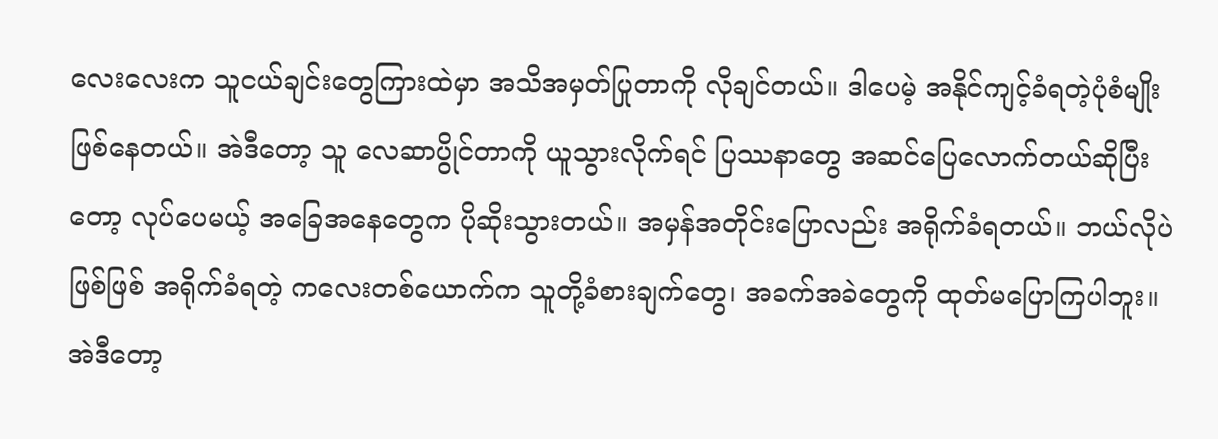လေးလေးက သူငယ်ချင်းတွေကြားထဲမှာ အသိအမှတ်ပြုတာကို လိုချင်တယ်။ ဒါပေမဲ့ အနိုင်ကျင့်ခံရတဲ့ပုံစံမျိုး ဖြစ်နေတယ်။ အဲဒီတော့ သူ လေဆာပွိုင်တာကို ယူသွားလိုက်ရင် ပြဿနာတွေ အဆင်ပြေလောက်တယ်ဆိုပြီးတော့ လုပ်ပေမယ့် အခြေအနေတွေက ပိုဆိုးသွားတယ်။ အမှန်အတိုင်းပြောလည်း အရိုက်ခံရတယ်။ ဘယ်လိုပဲဖြစ်ဖြစ် အရိုက်ခံရတဲ့ ကလေးတစ်ယောက်က သူတို့ခံစားချက်တွေ၊ အခက်အခဲတွေကို ထုတ်မပြောကြပါဘူး။ အဲဒီတော့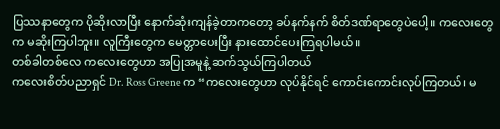ပြဿနာတွေက ပိုဆိုးလာပြီး နောက်ဆုံးကျန်ခဲ့တာကတော့ ခပ်နက်နက် စိတ်ဒဏ်ရာတွေပဲပေါ့။ ကလေးတွေက မဆိုးကြပါဘူး။ လူကြီးတွေက မေတ္တာပေးပြီး နားထောင်ပေးကြရပါမယ်။
တစ်ခါတစ်လေ ကလေးတွေဟာ အပြုအမူနဲ့ ဆက်သွယ်ကြပါတယ်
ကလေးစိတ်ပညာရှင် Dr. Ross Greene က “ကလေးတွေဟာ လုပ်နိုင်ရင် ကောင်းကောင်းလုပ်ကြတယ်၊ မ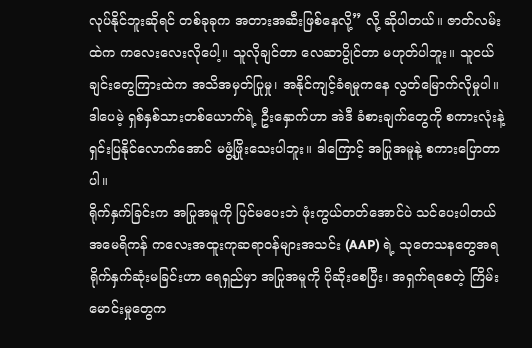လုပ်နိုင်ဘူးဆိုရင် တစ်ခုခုက အတားအဆီးဖြစ်နေလို့” လို့ ဆိုပါတယ်။ ဇာတ်လမ်းထဲက ကလေးလေးလိုပေါ့။ သူလိုချင်တာ လေဆာပွိုင်တာ မဟုတ်ပါဘူး။ သူငယ်ချင်းတွေကြားထဲက အသိအမှတ်ပြုမှု၊ အနိုင်ကျင့်ခံရမှုကနေ လွတ်မြောက်လိုမှုပါ။ ဒါပေမဲ့ ရှစ်နှစ်သားတစ်ယောက်ရဲ့ ဦးနှောက်ဟာ အဲဒီ ခံစားချက်တွေကို စကားလုံးနဲ့ ရှင်းပြနိုင်လောက်အောင် မဖွံ့ဖြိုးသေးပါဘူး။ ဒါကြောင့် အပြုအမူနဲ့ စကားပြောတာပါ။
ရိုက်နှက်ခြင်းက အပြုအမူကို ပြင်မပေးဘဲ ဖုံးကွယ်တတ်အောင်ပဲ သင်ပေးပါတယ်
အမေရိကန် ကလေးအထူးကုဆရာဝန်များအသင်း (AAP) ရဲ့ သုတေသနတွေအရ ရိုက်နှက်ဆုံးမခြင်းဟာ ရေရှည်မှာ အပြုအမူကို ပိုဆိုးစေပြီး၊ အရှက်ရစေတဲ့ ကြိမ်းမောင်းမှုတွေက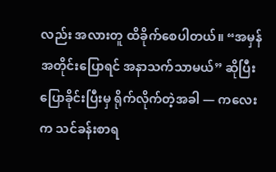လည်း အလားတူ ထိခိုက်စေပါတယ်။ “အမှန်အတိုင်းပြောရင် အနာသက်သာမယ်” ဆိုပြီး ပြောခိုင်းပြီးမှ ရိုက်လိုက်တဲ့အခါ — ကလေးက သင်ခန်းစာရ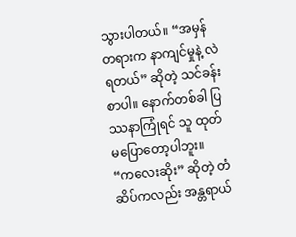သွားပါတယ်။ “အမှန်တရားက နာကျင်မှုနဲ့ လဲရတယ်” ဆိုတဲ့ သင်ခန်းစာပါ။ နောက်တစ်ခါ ပြဿနာကြုံရင် သူ ထုတ်မပြောတော့ပါဘူး။
“ကလေးဆိုး” ဆိုတဲ့ တံဆိပ်ကလည်း အန္တရာယ်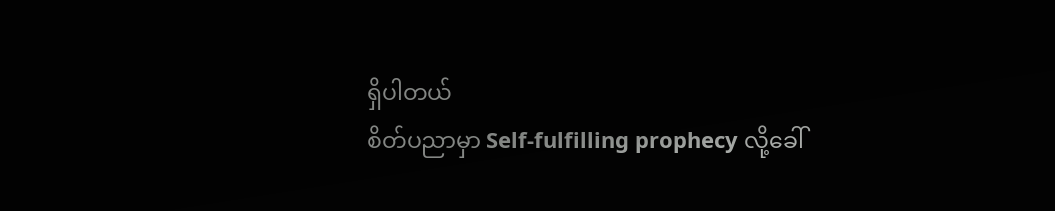ရှိပါတယ်
စိတ်ပညာမှာ Self-fulfilling prophecy လို့ခေါ်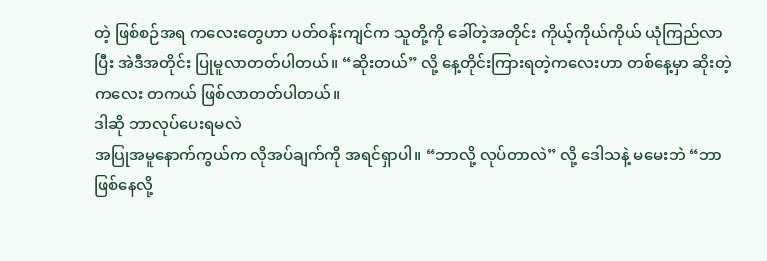တဲ့ ဖြစ်စဉ်အရ ကလေးတွေဟာ ပတ်ဝန်းကျင်က သူတို့ကို ခေါ်တဲ့အတိုင်း ကိုယ့်ကိုယ်ကိုယ် ယုံကြည်လာပြီး အဲဒီအတိုင်း ပြုမူလာတတ်ပါတယ်။ “ဆိုးတယ်” လို့ နေ့တိုင်းကြားရတဲ့ကလေးဟာ တစ်နေ့မှာ ဆိုးတဲ့ကလေး တကယ် ဖြစ်လာတတ်ပါတယ်။
ဒါဆို ဘာလုပ်ပေးရမလဲ
အပြုအမူနောက်ကွယ်က လိုအပ်ချက်ကို အရင်ရှာပါ။ “ဘာလို့ လုပ်တာလဲ” လို့ ဒေါသနဲ့ မမေးဘဲ “ဘာဖြစ်နေလို့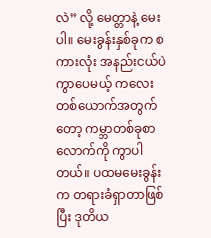လဲ” လို့ မေတ္တာနဲ့ မေးပါ။ မေးခွန်းနှစ်ခုက စကားလုံး အနည်းငယ်ပဲကွာပေမယ့် ကလေးတစ်ယောက်အတွက်တော့ ကမ္ဘာတစ်ခုစာလောက်ကို ကွာပါတယ်။ ပထမမေးခွန်းက တရားခံရှာတာဖြစ်ပြီး ဒုတိယ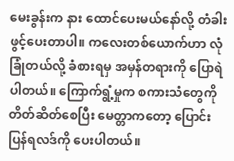မေးခွန်းက နား ထောင်ပေးမယ်နော်လို့ တံခါးဖွင့်ပေးတာပါ။ ကလေးတစ်ယောက်ဟာ လုံခြုံတယ်လို့ ခံစားရမှ အမှန်တရားကို ပြောရဲပါတယ်။ ကြောက်ရွံ့မှုက စကားသံတွေကို တိတ်ဆိတ်စေပြီး မေတ္တာကတော့ ပြောင်းပြန်ရလဒ်ကို ပေးပါတယ်။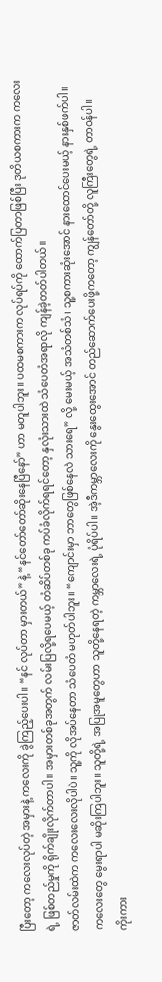ပြီးတော့ ကလေးလုပ်တဲ့ အမှားနဲ့ ကလေးကို ခွဲကြည့်ပေးပါ။ “နင် လုပ်တာ မှားတယ်” နဲ့ “နင်တော်တော်ဆိုးနေပြီနော်” ဟာ မတူပါဘူး။ ပထမစကားက လုပ်ရပ်ကို ထောက်ပြတာဖြစ်ပြီး ဒုတိယစကားက ကလေးရဲ့ ဖြစ်တည်မှုကို ရိုက်ချိုးလိုက်တာပါ။ အမှားတစ်ခုအတွက် လမ်းပြလို့ရပေမယ့် တံဆိပ်တစ်ခု ကပ်ခံလိုက်ရရင်တော့ နှလုံးသားထဲ သံပေတံအရာလို ကျန်ခဲ့တတ်ပါတယ်။
ဇာတ်လမ်းထဲက ကလေးလေးလိုပါပဲ။ သူ့ကို လိုအပ်နေတာ သံပေတံ မဟုတ်ပါဘူး။ “ကျောင်းမှာ ဘာတွေဖြစ်နေလဲ သားရေ” လို့ မေးမယ့် အသံတစ်သံ၊ သူ့စကားဆုံးအောင် နားထောင်ပေးမယ့် နားနှစ်ဖက်ပါ။
ကလေးတွေ မွေးရာပါ မဆိုးကြပါဘူး။ သူတို့ရဲ့ အပြုအမူတွေဟာ သူတို့နေရတဲ့ ကမ္ဘာလေးရဲ့ ပုံရိပ်ပါ။ အဲ့ဒီကမ္ဘာလေးကို နွေးထွေးအောင် တည်ဆောက်ပေးဖို့ကတော့ ကျွန်တော်တို့ လူကြီးတွေရဲ့ တာဝန်ပါ။
ကိုးကား